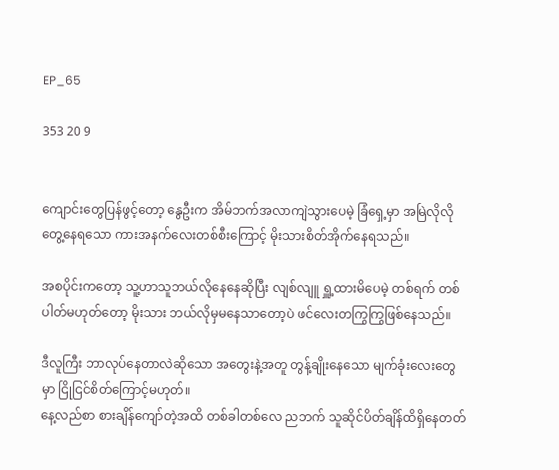EP_65

353 20 9


ကျောင်းတွေပြန်ဖွင့်တော့ နွေဦးက အိမ်ဘက်အလာကျဲသွားပေမဲ့ ခြံရှေ့မှာ အမြဲလိုလိုတွေ့နေရသော ကားအနက်လေးတစ်စီးကြောင့် မိုးသားစိတ်အိုက်နေရသည်။

အစပိုင်းကတော့ သူ့ဟာသူဘယ်လိုနေနေဆိုပြီး လျစ်လျူ ရှူ့ထားမိပေမဲ့ တစ်ရက် တစ်ပါတ်မဟုတ်တော့ မိုးသား ဘယ်လိုမှမနေသာတော့ပဲ ဖင်လေးတကြွကြွဖြစ်နေသည်။

ဒီလူကြီး ဘာလုပ်နေတာလဲဆိုသော အတွေးနဲ့အတူ တွန့်ချိုးနေသော မျက်ခုံးလေးတွေမှာ ငြိုငြင်စိတ်ကြောင့်မဟုတ်။
နေ့လည်စာ စားချိန်ကျော်တဲ့အထိ တစ်ခါတစ်လေ ညဘက် သူဆိုင်ပိတ်ချိန်ထိရှိနေတတ်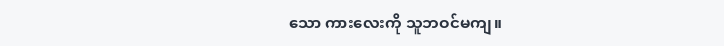သော ကားလေးကို သူဘဝင်မကျ။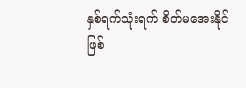နှစ်ရက်သုံးရက် စိတ်မအေးနိုင်ဖြစ်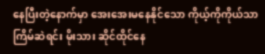နေပြီးတဲ့နောက်မှာ အေးအေးမနေနိုင်သော ကိုယ့်ကိုကိုယ်သာကြိမ်ဆဲရင်း မိုးသား ဆိုင်ထိုင်နေ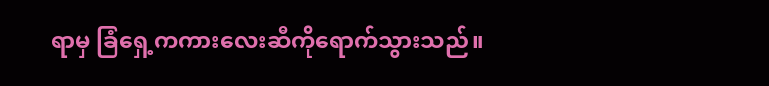ရာမှ ခြံရှေ့ကကားလေးဆီကိုရောက်သွားသည်။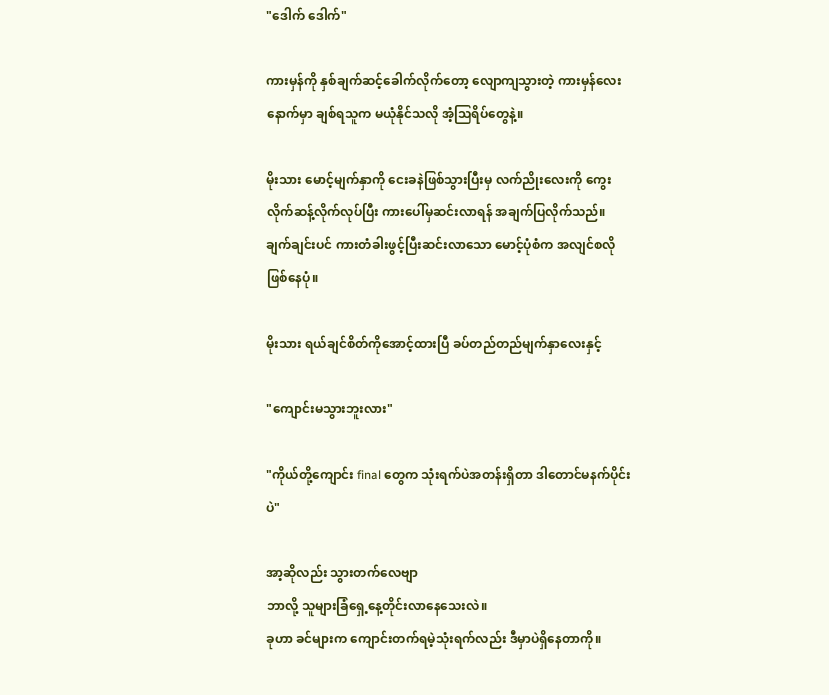"ဒေါက် ဒေါက်"

ကားမှန်ကို နှစ်ချက်ဆင့်ခေါက်လိုက်တော့ လျောကျသွားတဲ့ ကားမှန်လေးနောက်မှာ ချစ်ရသူက မယုံနိုင်သလို အံ့သြရိပ်တွေနဲ့။

မိုးသား မောင့်မျက်နှာကို ငေးခနဲဖြစ်သွားပြီးမှ လက်ညိုးလေးကို ကွေးလိုက်ဆန့်လိုက်လုပ်ပြီး ကားပေါ်မှဆင်းလာရန် အချက်ပြလိုက်သည်။
ချက်ချင်းပင် ကားတံခါးဖွင့်ပြီးဆင်းလာသော မောင့်ပုံစံက အလျင်စလိုဖြစ်နေပုံ။

မိုးသား ရယ်ချင်စိတ်ကိုအောင့်ထားပြီ ခပ်တည်တည်မျက်နှာလေးနှင့်

"ကျောင်းမသွားဘူးလား"

"ကိုယ်တို့ကျောင်း final တွေက သုံးရက်ပဲအတန်းရှိတာ ဒါတောင်မနက်ပိုင်းပဲ"

အာ့ဆိုလည်း သွားတက်လေဗျာ
ဘာလို့ သူများခြံရှေ့နေ့တိုင်းလာနေသေးလဲ။
ခုဟာ ခင်များက ကျောင်းတက်ရမဲ့သုံးရက်လည်း ဒီမှာပဲရှိနေတာကို။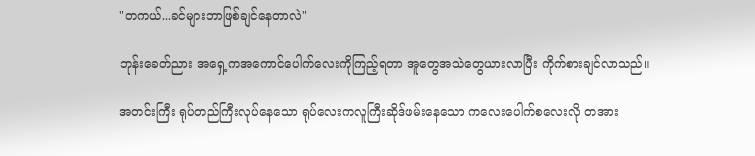"တကယ်...ခင်များဘာဖြစ်ချင်နေတာလဲ"

ဘုန်းခေတ်ညား အရှေ့ကအကောင်ပေါက်လေးကိုကြည့်ရတာ အူတွေအသဲတွေယားလာပြီး ကိုက်စားချင်လာသည်။

အတင်းကြီး ရုပ်တည်ကြီးလုပ်နေသော ရုပ်လေးကလူကြီးဆိုဒ်ဖမ်းနေသော ကလေးပေါက်စလေးလို တအား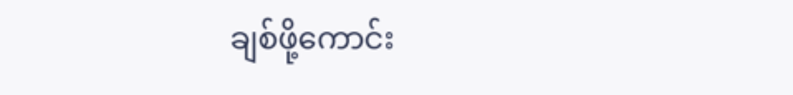ချစ်ဖို့ကောင်း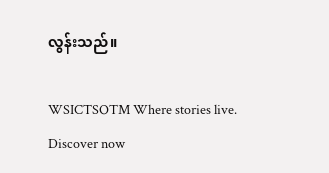လွန်းသည်။

WSICTSOTM Where stories live. Discover now